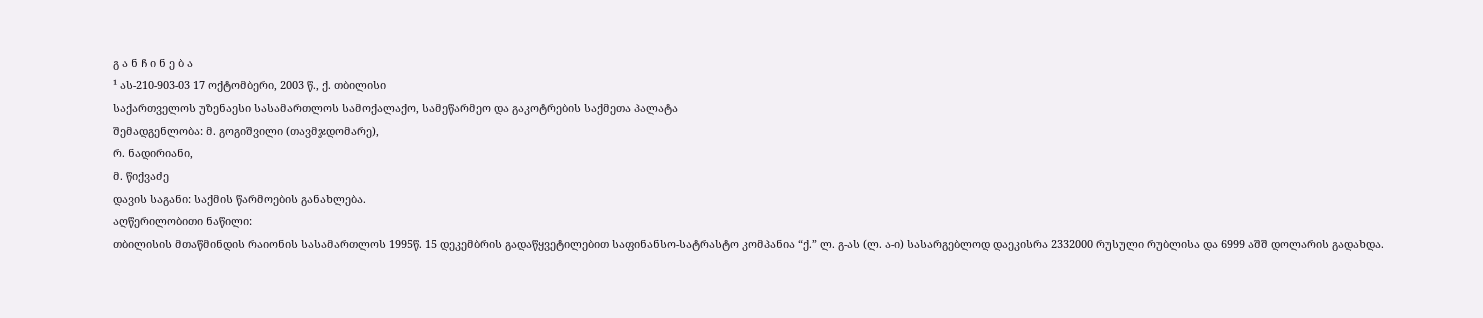გ ა ნ ჩ ი ნ ე ბ ა
¹ ას-210-903-03 17 ოქტომბერი, 2003 წ., ქ. თბილისი
საქართველოს უზენაესი სასამართლოს სამოქალაქო, სამეწარმეო და გაკოტრების საქმეთა პალატა
შემადგენლობა: მ. გოგიშვილი (თავმჯდომარე),
რ. ნადირიანი,
მ. წიქვაძე
დავის საგანი: საქმის წარმოების განახლება.
აღწერილობითი ნაწილი:
თბილისის მთაწმინდის რაიონის სასამართლოს 1995წ. 15 დეკემბრის გადაწყვეტილებით საფინანსო-სატრასტო კომპანია “ქ.” ლ. გ-ას (ლ. ა-ი) სასარგებლოდ დაეკისრა 2332000 რუსული რუბლისა და 6999 აშშ დოლარის გადახდა.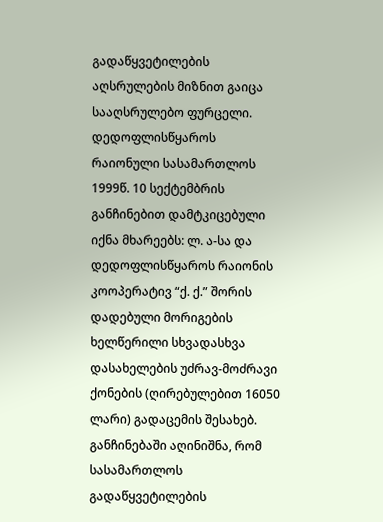გადაწყვეტილების აღსრულების მიზნით გაიცა სააღსრულებო ფურცელი.
დედოფლისწყაროს რაიონული სასამართლოს 1999წ. 10 სექტემბრის განჩინებით დამტკიცებული იქნა მხარეებს: ლ. ა-სა და დედოფლისწყაროს რაიონის კოოპერატივ “ქ. ქ.” შორის დადებული მორიგების ხელწერილი სხვადასხვა დასახელების უძრავ-მოძრავი ქონების (ღირებულებით 16050 ლარი) გადაცემის შესახებ. განჩინებაში აღინიშნა, რომ სასამართლოს გადაწყვეტილების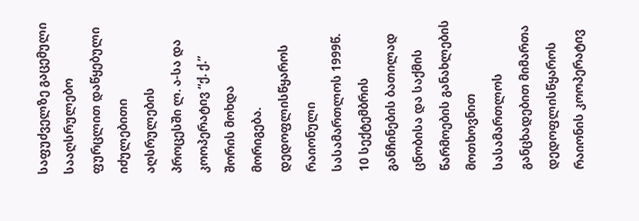საფუძველზე გაცემული სააღსრულებო ფურცლით დაწყებული იძულებითი აღსრულების პროცესში ლ. ა-სა და კოოპერატივ “ქ. ქ.” შორის მოხდა მორიგება.
დედოფლისწყაროს რაიონული სასამართლოს 1999წ. 10 სექტემბრის განჩინების ბათილად ცნობისა და საქმის წარმოების განახლების მოთხოვნით სასამართლოს განცხადებით მიმართა დედოფლისწყაროს რაიონის კოოპერატივ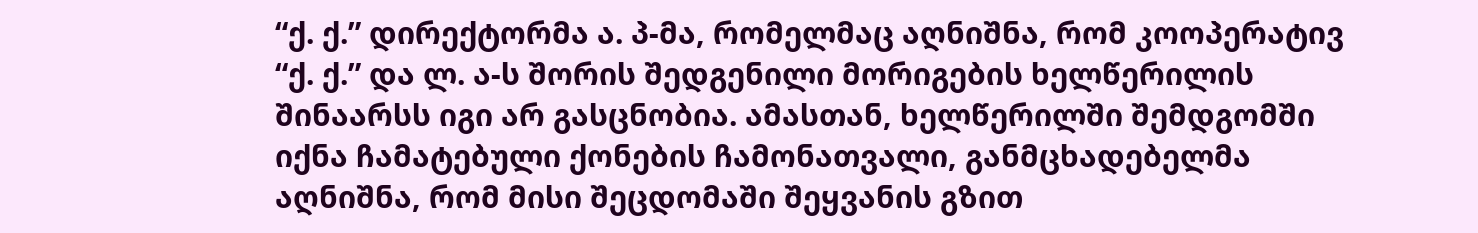“ქ. ქ.” დირექტორმა ა. პ-მა, რომელმაც აღნიშნა, რომ კოოპერატივ “ქ. ქ.” და ლ. ა-ს შორის შედგენილი მორიგების ხელწერილის შინაარსს იგი არ გასცნობია. ამასთან, ხელწერილში შემდგომში იქნა ჩამატებული ქონების ჩამონათვალი, განმცხადებელმა აღნიშნა, რომ მისი შეცდომაში შეყვანის გზით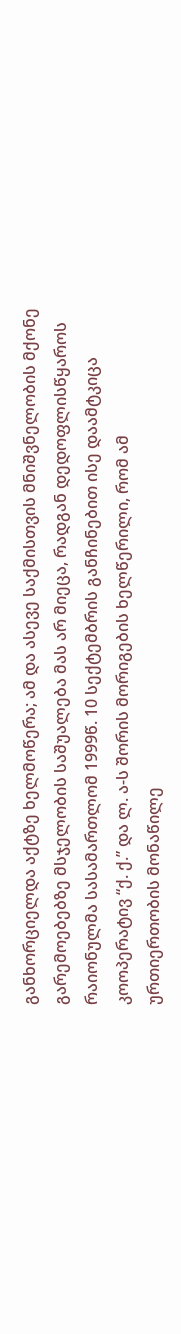განხორციელდა აქტზე ხელმოწერა; ამ და ასევე საქმისთვის მნიშვნელობის მქონე გარემოებებზე მსჯელობის საშუალება მას არ მიეცა, რადგან დედოფლისწყაროს რაიონულმა სასამართლომ 1999წ. 10 სექტემბრის განჩინებით ისე დაამტკიცა კოოპერატივ “ქ. ქ.” და ლ. ა-ს შორის მორიგების ხელწერილი, რომ ამ ურთიერთობის მონაწილე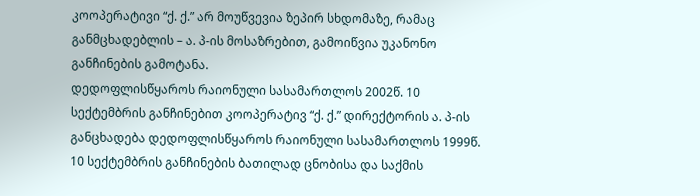კოოპერატივი “ქ. ქ.” არ მოუწვევია ზეპირ სხდომაზე, რამაც განმცხადებლის – ა. პ-ის მოსაზრებით, გამოიწვია უკანონო განჩინების გამოტანა.
დედოფლისწყაროს რაიონული სასამართლოს 2002წ. 10 სექტემბრის განჩინებით კოოპერატივ “ქ. ქ.” დირექტორის ა. პ-ის განცხადება დედოფლისწყაროს რაიონული სასამართლოს 1999წ. 10 სექტემბრის განჩინების ბათილად ცნობისა და საქმის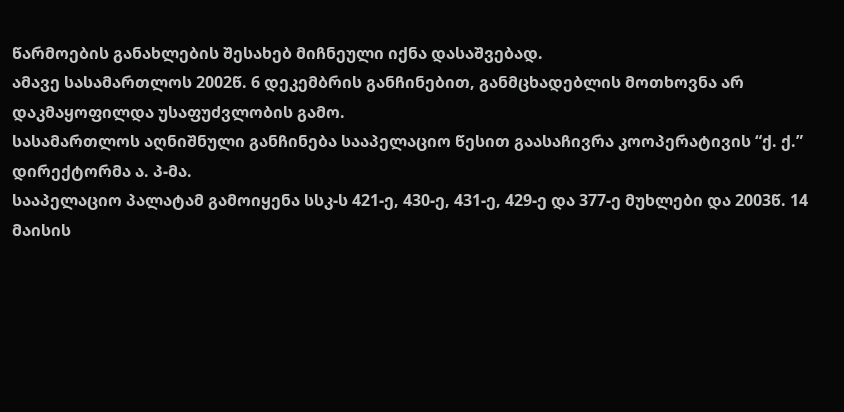წარმოების განახლების შესახებ მიჩნეული იქნა დასაშვებად.
ამავე სასამართლოს 2002წ. 6 დეკემბრის განჩინებით, განმცხადებლის მოთხოვნა არ დაკმაყოფილდა უსაფუძვლობის გამო.
სასამართლოს აღნიშნული განჩინება სააპელაციო წესით გაასაჩივრა კოოპერატივის “ქ. ქ.” დირექტორმა ა. პ-მა.
სააპელაციო პალატამ გამოიყენა სსკ-ს 421-ე, 430-ე, 431-ე, 429-ე და 377-ე მუხლები და 2003წ. 14 მაისის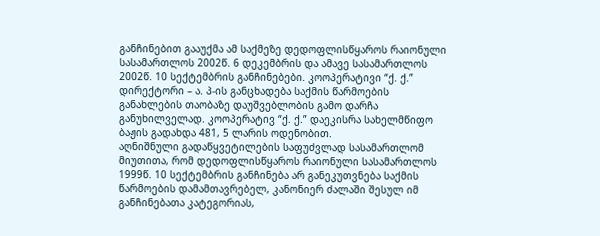განჩინებით გააუქმა ამ საქმეზე დედოფლისწყაროს რაიონული სასამართლოს 2002წ. 6 დეკემბრის და ამავე სასამართლოს 2002წ. 10 სექტემბრის განჩინებები. კოოპერატივი “ქ. ქ.” დირექტორი – ა. პ-ის განცხადება საქმის წარმოების განახლების თაობაზე დაუშვებლობის გამო დარჩა განუხილველად. კოოპერატივ “ქ. ქ.” დაეკისრა სახელმწიფო ბაჟის გადახდა 481, 5 ლარის ოდენობით.
აღნიშნული გადაწყვეტილების საფუძვლად სასამართლომ მიუთითა, რომ დედოფლისწყაროს რაიონული სასამართლოს 1999წ. 10 სექტემბრის განჩინება არ განეკუთვნება საქმის წარმოების დამამთავრებელ, კანონიერ ძალაში შესულ იმ განჩინებათა კატეგორიას,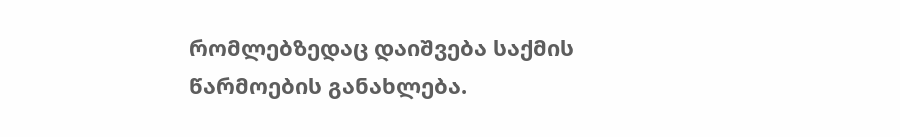რომლებზედაც დაიშვება საქმის წარმოების განახლება.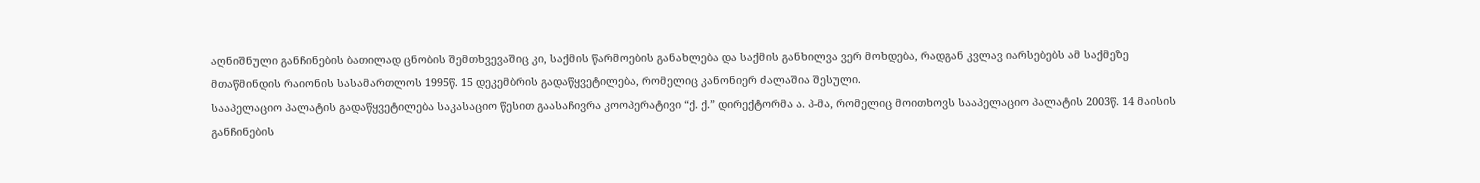აღნიშნული განჩინების ბათილად ცნობის შემთხვევაშიც კი, საქმის წარმოების განახლება და საქმის განხილვა ვერ მოხდება, რადგან კვლავ იარსებებს ამ საქმეზე მთაწმინდის რაიონის სასამართლოს 1995წ. 15 დეკემბრის გადაწყვეტილება, რომელიც კანონიერ ძალაშია შესული.
სააპელაციო პალატის გადაწყვეტილება საკასაციო წესით გაასაჩივრა კოოპერატივი “ქ. ქ.” დირექტორმა ა. პ-მა, რომელიც მოითხოვს სააპელაციო პალატის 2003წ. 14 მაისის განჩინების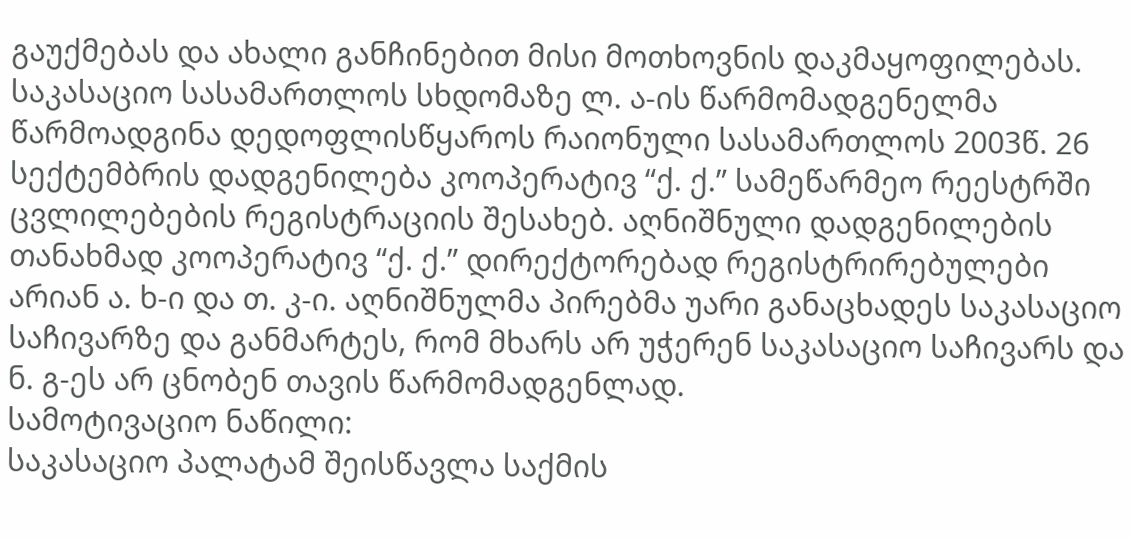გაუქმებას და ახალი განჩინებით მისი მოთხოვნის დაკმაყოფილებას.
საკასაციო სასამართლოს სხდომაზე ლ. ა-ის წარმომადგენელმა წარმოადგინა დედოფლისწყაროს რაიონული სასამართლოს 2003წ. 26 სექტემბრის დადგენილება კოოპერატივ “ქ. ქ.” სამეწარმეო რეესტრში ცვლილებების რეგისტრაციის შესახებ. აღნიშნული დადგენილების თანახმად კოოპერატივ “ქ. ქ.” დირექტორებად რეგისტრირებულები არიან ა. ხ-ი და თ. კ-ი. აღნიშნულმა პირებმა უარი განაცხადეს საკასაციო საჩივარზე და განმარტეს, რომ მხარს არ უჭერენ საკასაციო საჩივარს და ნ. გ-ეს არ ცნობენ თავის წარმომადგენლად.
სამოტივაციო ნაწილი:
საკასაციო პალატამ შეისწავლა საქმის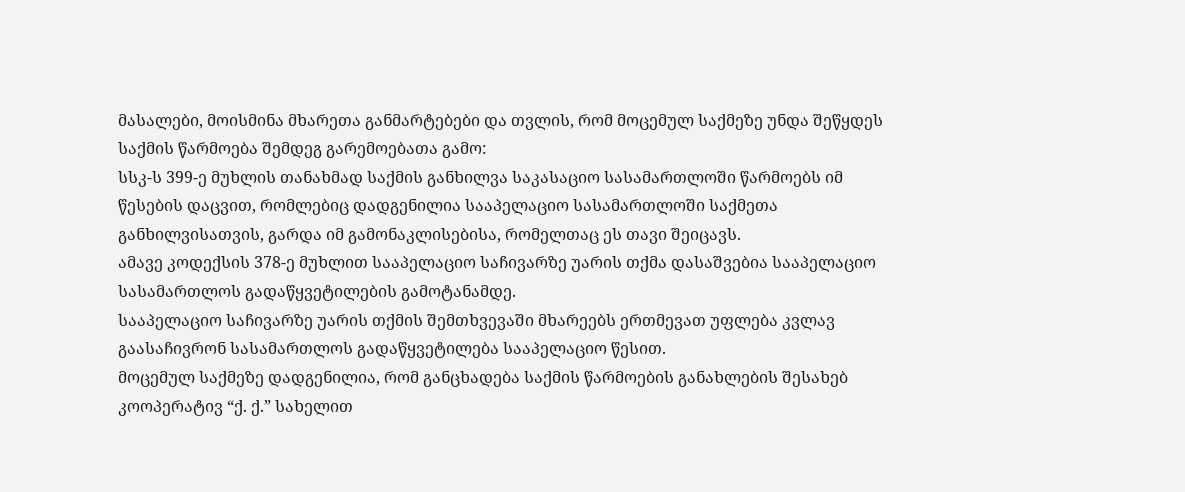მასალები, მოისმინა მხარეთა განმარტებები და თვლის, რომ მოცემულ საქმეზე უნდა შეწყდეს საქმის წარმოება შემდეგ გარემოებათა გამო:
სსკ-ს 399-ე მუხლის თანახმად საქმის განხილვა საკასაციო სასამართლოში წარმოებს იმ წესების დაცვით, რომლებიც დადგენილია სააპელაციო სასამართლოში საქმეთა განხილვისათვის, გარდა იმ გამონაკლისებისა, რომელთაც ეს თავი შეიცავს.
ამავე კოდექსის 378-ე მუხლით სააპელაციო საჩივარზე უარის თქმა დასაშვებია სააპელაციო სასამართლოს გადაწყვეტილების გამოტანამდე.
სააპელაციო საჩივარზე უარის თქმის შემთხვევაში მხარეებს ერთმევათ უფლება კვლავ გაასაჩივრონ სასამართლოს გადაწყვეტილება სააპელაციო წესით.
მოცემულ საქმეზე დადგენილია, რომ განცხადება საქმის წარმოების განახლების შესახებ კოოპერატივ “ქ. ქ.” სახელით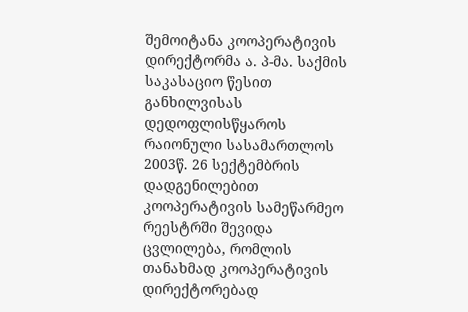შემოიტანა კოოპერატივის დირექტორმა ა. პ-მა. საქმის საკასაციო წესით განხილვისას დედოფლისწყაროს რაიონული სასამართლოს 2003წ. 26 სექტემბრის დადგენილებით კოოპერატივის სამეწარმეო რეესტრში შევიდა ცვლილება, რომლის თანახმად კოოპერატივის დირექტორებად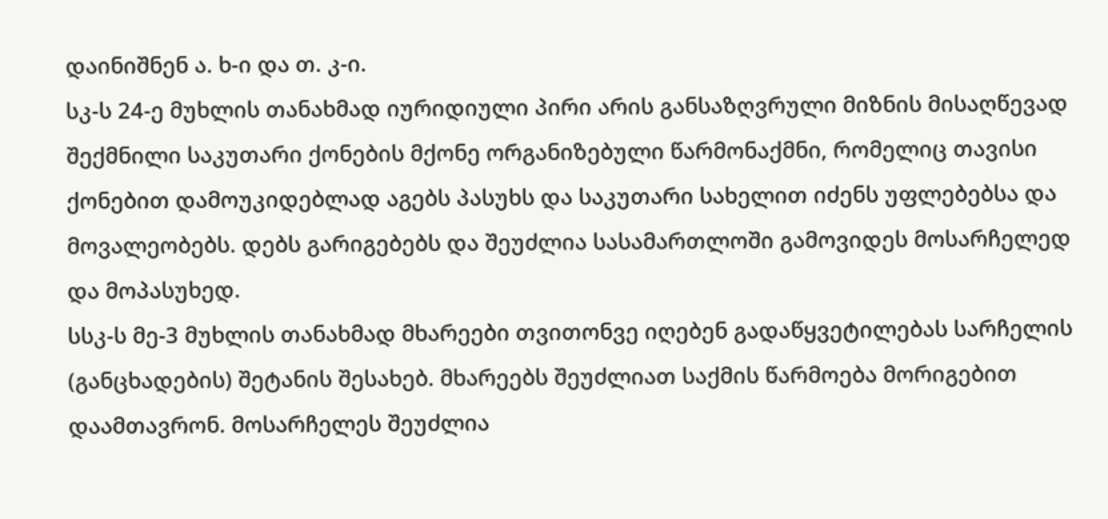დაინიშნენ ა. ხ-ი და თ. კ-ი.
სკ-ს 24-ე მუხლის თანახმად იურიდიული პირი არის განსაზღვრული მიზნის მისაღწევად შექმნილი საკუთარი ქონების მქონე ორგანიზებული წარმონაქმნი, რომელიც თავისი ქონებით დამოუკიდებლად აგებს პასუხს და საკუთარი სახელით იძენს უფლებებსა და მოვალეობებს. დებს გარიგებებს და შეუძლია სასამართლოში გამოვიდეს მოსარჩელედ და მოპასუხედ.
სსკ-ს მე-3 მუხლის თანახმად მხარეები თვითონვე იღებენ გადაწყვეტილებას სარჩელის (განცხადების) შეტანის შესახებ. მხარეებს შეუძლიათ საქმის წარმოება მორიგებით დაამთავრონ. მოსარჩელეს შეუძლია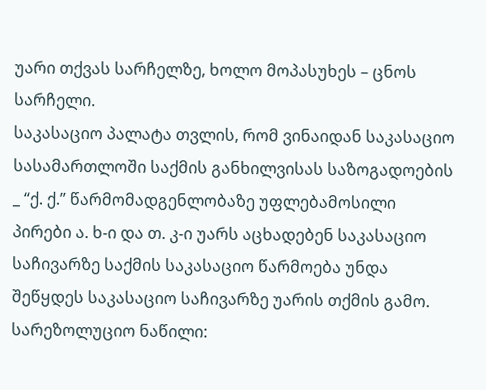უარი თქვას სარჩელზე, ხოლო მოპასუხეს – ცნოს სარჩელი.
საკასაციო პალატა თვლის, რომ ვინაიდან საკასაციო სასამართლოში საქმის განხილვისას საზოგადოების _ “ქ. ქ.” წარმომადგენლობაზე უფლებამოსილი პირები ა. ხ-ი და თ. კ-ი უარს აცხადებენ საკასაციო საჩივარზე საქმის საკასაციო წარმოება უნდა შეწყდეს საკასაციო საჩივარზე უარის თქმის გამო.
სარეზოლუციო ნაწილი: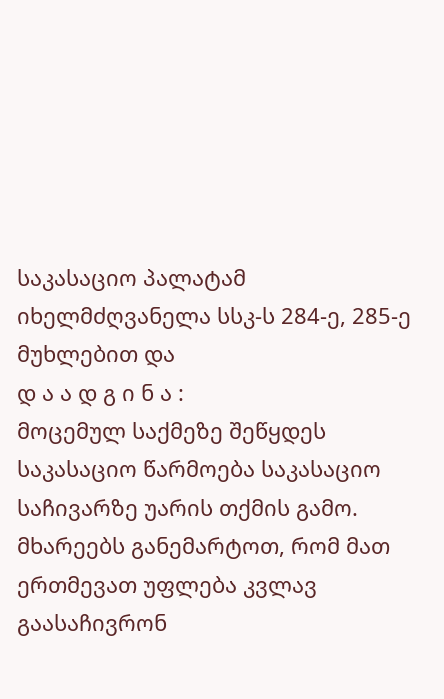საკასაციო პალატამ იხელმძღვანელა სსკ-ს 284-ე, 285-ე მუხლებით და
დ ა ა დ გ ი ნ ა :
მოცემულ საქმეზე შეწყდეს საკასაციო წარმოება საკასაციო საჩივარზე უარის თქმის გამო.
მხარეებს განემარტოთ, რომ მათ ერთმევათ უფლება კვლავ გაასაჩივრონ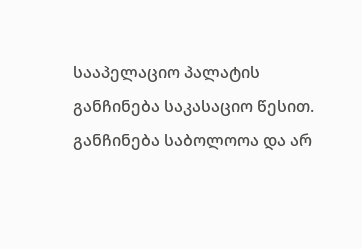სააპელაციო პალატის განჩინება საკასაციო წესით.
განჩინება საბოლოოა და არ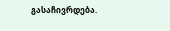გასაჩივრდება.